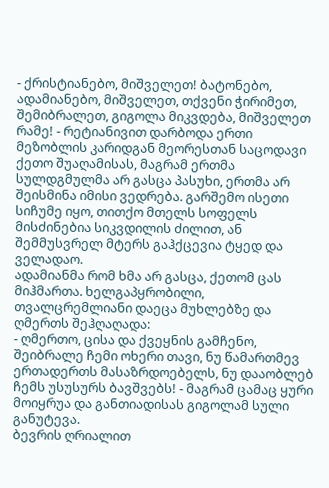- ქრისტიანებო, მიშველეთ! ბატონებო, ადამიანებო, მიშველეთ, თქვენი ჭირიმეთ, შემიბრალეთ, გიგოლა მიკვდება, მიშველეთ რამე! - რეტიანივით დარბოდა ერთი მეზობლის კარიდგან მეორესთან საცოდავი ქეთო შუაღამისას, მაგრამ ერთმა სულდგმულმა არ გასცა პასუხი, ერთმა არ შეისმინა იმისი ვედრება. გარშემო ისეთი სიჩუმე იყო, თითქო მთელს სოფელს მისძინებია სიკვდილის ძილით, ან შემმუსვრელ მტერს გაჰქცევია ტყედ და ველადაო.
ადამიანმა რომ ხმა არ გასცა, ქეთომ ცას მიჰმართა. ხელგაპყრობილი, თვალცრემლიანი დაეცა მუხლებზე და ღმერთს შეჰღაღადა:
- ღმერთო, ცისა და ქვეყნის გამჩენო, შეიბრალე ჩემი ოხერი თავი, ნუ წამართმევ ერთადერთს მასაზრდოებელს, ნუ დააობლებ ჩემს უსუსურს ბავშვებს! - მაგრამ ცამაც ყური მოიყრუა და განთიადისას გიგოლამ სული განუტევა.
ბევრის ღრიალით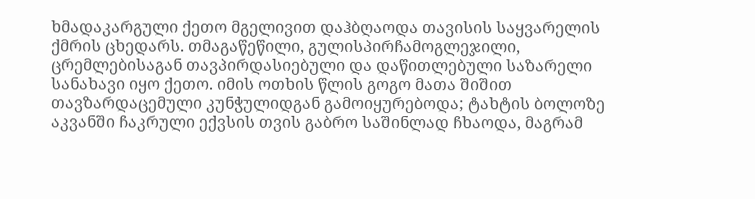ხმადაკარგული ქეთო მგელივით დაჰბღაოდა თავისის საყვარელის ქმრის ცხედარს. თმაგაწეწილი, გულისპირჩამოგლეჯილი, ცრემლებისაგან თავპირდასიებული და დაწითლებული საზარელი სანახავი იყო ქეთო. იმის ოთხის წლის გოგო მათა შიშით თავზარდაცემული კუნჭულიდგან გამოიყურებოდა; ტახტის ბოლოზე აკვანში ჩაკრული ექვსის თვის გაბრო საშინლად ჩხაოდა, მაგრამ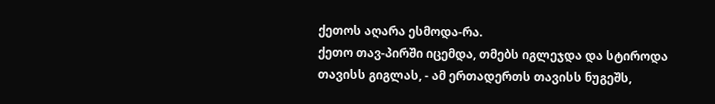ქეთოს აღარა ესმოდა-რა.
ქეთო თავ-პირში იცემდა, თმებს იგლეჯდა და სტიროდა თავისს გიგლას, - ამ ერთადერთს თავისს ნუგეშს,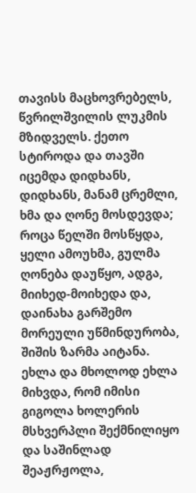თავისს მაცხოვრებელს, წვრილშვილის ლუკმის მზიდველს. ქეთო სტიროდა და თავში იცემდა დიდხანს, დიდხანს, მანამ ცრემლი, ხმა და ღონე მოსდევდა; როცა წელში მოსწყდა, ყელი ამოუხმა, გულმა ღონება დაუწყო, ადგა, მიიხედ-მოიხედა და, დაინახა გარშემო მორეული უწმინდურობა, შიშის ზარმა აიტანა. ეხლა და მხოლოდ ეხლა მიხვდა, რომ იმისი გიგოლა ხოლერის მსხვერპლი შექმნილიყო და საშინლად შეაჟრჟოლა,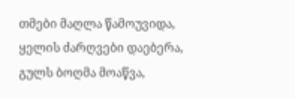თმები მაღლა წამოუვიდა, ყელის ძარღვები დაებერა, გულს ბოღმა მოაწვა,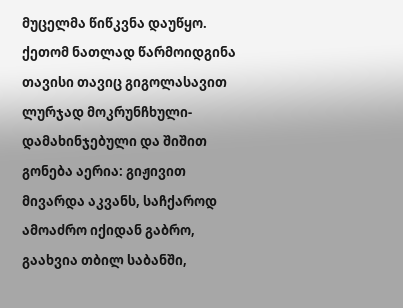მუცელმა წიწკვნა დაუწყო.
ქეთომ ნათლად წარმოიდგინა თავისი თავიც გიგოლასავით ლურჯად მოკრუნჩხული-დამახინჯებული და შიშით გონება აერია: გიჟივით მივარდა აკვანს, საჩქაროდ ამოაძრო იქიდან გაბრო, გაახვია თბილ საბანში,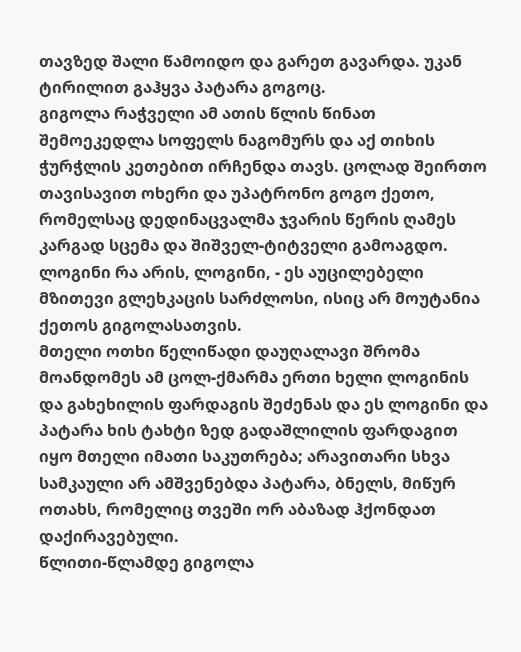თავზედ შალი წამოიდო და გარეთ გავარდა. უკან ტირილით გაჰყვა პატარა გოგოც.
გიგოლა რაჭველი ამ ათის წლის წინათ შემოეკედლა სოფელს ნაგომურს და აქ თიხის ჭურჭლის კეთებით ირჩენდა თავს. ცოლად შეირთო თავისავით ოხერი და უპატრონო გოგო ქეთო, რომელსაც დედინაცვალმა ჯვარის წერის ღამეს კარგად სცემა და შიშველ-ტიტველი გამოაგდო. ლოგინი რა არის, ლოგინი, - ეს აუცილებელი მზითევი გლეხკაცის სარძლოსი, ისიც არ მოუტანია ქეთოს გიგოლასათვის.
მთელი ოთხი წელიწადი დაუღალავი შრომა მოანდომეს ამ ცოლ-ქმარმა ერთი ხელი ლოგინის და გახეხილის ფარდაგის შეძენას და ეს ლოგინი და პატარა ხის ტახტი ზედ გადაშლილის ფარდაგით იყო მთელი იმათი საკუთრება; არავითარი სხვა სამკაული არ ამშვენებდა პატარა, ბნელს, მიწურ ოთახს, რომელიც თვეში ორ აბაზად ჰქონდათ დაქირავებული.
წლითი-წლამდე გიგოლა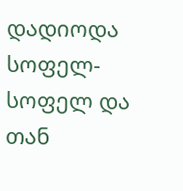დადიოდა სოფელ-სოფელ და თან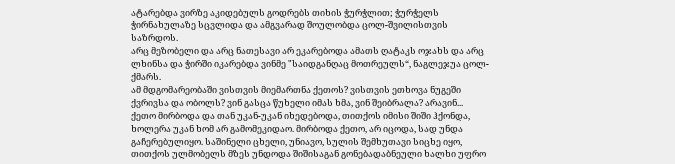ატარებდა ვირზე აკიდებულს გოდრებს თიხის ჭურჭლით; ჭურჭელს ჭირნახულაზე სცვლიდა და ამგვარად შოულობდა ცოლ-შვილისთვის საზრდოს.
არც მეზობელი და არც ნათესავი არ ეკარებოდა ამათს ღატაკს ოჯახს და არც ლხინსა და ჭირში იკარებდა ვინმე "საიდგანღაც მოთრეულს“, ნაგლეჯუა ცოლ-ქმარს.
ამ მდგომარეობაში ვისთვის მიემართნა ქეთოს? ვისთვის ეთხოვა ნუგეში ქვრივსა და ობოლს? ვინ გასცა წუხელი იმას ხმა, ვინ შეიბრალა? არავინ...
ქეთო მირბოდა და თან უკან-უკან იხედებოდა, თითქოს იმისი შიში ჰქონდა, ხოლერა უკან ხომ არ გამომეკიდაო. მირბოდა ქეთო, არ იცოდა, სად უნდა გაჩერებულიყო. საშინელი ცხელი, უნიავო, სულის შემხუთავი სიცხე იყო, თითქოს ულმობელს მზეს უნდოდა შიშისაგან გონებადაბნეული ხალხი უფრო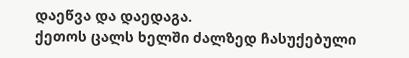დაეწვა და დაედაგა.
ქეთოს ცალს ხელში ძალზედ ჩასუქებული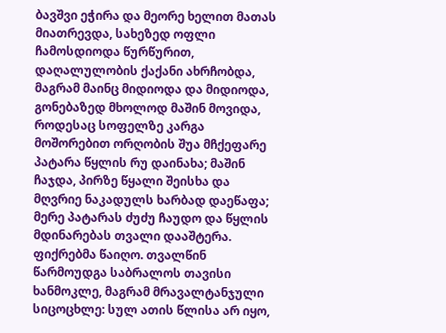ბავშვი ეჭირა და მეორე ხელით მათას მიათრევდა, სახეზედ ოფლი ჩამოსდიოდა წურწურით, დაღალულობის ქაქანი ახრჩობდა, მაგრამ მაინც მიდიოდა და მიდიოდა, გონებაზედ მხოლოდ მაშინ მოვიდა, როდესაც სოფელზე კარგა მოშორებით ორღობის შუა მჩქეფარე პატარა წყლის რუ დაინახა; მაშინ ჩაჯდა, პირზე წყალი შეისხა და მღვრიე ნაკადულს ხარბად დაეწაფა; მერე პატარას ძუძუ ჩაუდო და წყლის მდინარებას თვალი დააშტერა.
ფიქრებმა წაიღო. თვალწინ წარმოუდგა საბრალოს თავისი ხანმოკლე, მაგრამ მრავალტანჯული სიცოცხლე: სულ ათის წლისა არ იყო,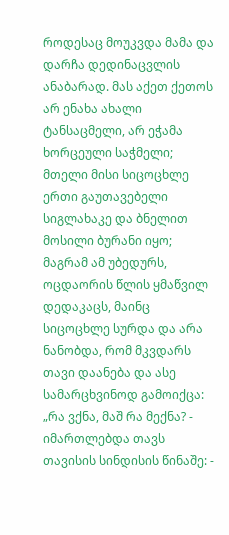როდესაც მოუკვდა მამა და დარჩა დედინაცვლის ანაბარად. მას აქეთ ქეთოს არ ენახა ახალი ტანსაცმელი, არ ეჭამა ხორცეული საჭმელი; მთელი მისი სიცოცხლე ერთი გაუთავებელი სიგლახაკე და ბნელით მოსილი ბურანი იყო; მაგრამ ამ უბედურს, ოცდაორის წლის ყმაწვილ დედაკაცს, მაინც სიცოცხლე სურდა და არა ნანობდა, რომ მკვდარს თავი დაანება და ასე სამარცხვინოდ გამოიქცა:
„რა ვქნა, მაშ რა მექნა? - იმართლებდა თავს თავისის სინდისის წინაშე: -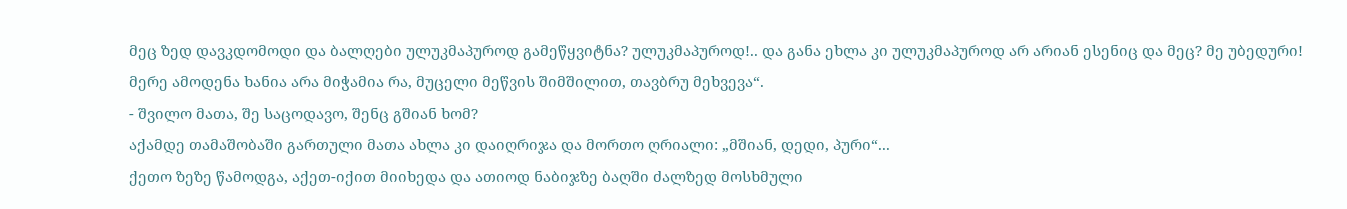მეც ზედ დავკდომოდი და ბალღები ულუკმაპუროდ გამეწყვიტნა? ულუკმაპუროდ!.. და განა ეხლა კი ულუკმაპუროდ არ არიან ესენიც და მეც? მე უბედური! მერე ამოდენა ხანია არა მიჭამია რა, მუცელი მეწვის შიმშილით, თავბრუ მეხვევა“.
- შვილო მათა, შე საცოდავო, შენც გშიან ხომ?
აქამდე თამაშობაში გართული მათა ახლა კი დაიღრიჯა და მორთო ღრიალი: „მშიან, დედი, პური“...
ქეთო ზეზე წამოდგა, აქეთ-იქით მიიხედა და ათიოდ ნაბიჯზე ბაღში ძალზედ მოსხმული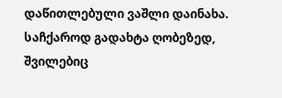დაწითლებული ვაშლი დაინახა. საჩქაროდ გადახტა ღობეზედ, შვილებიც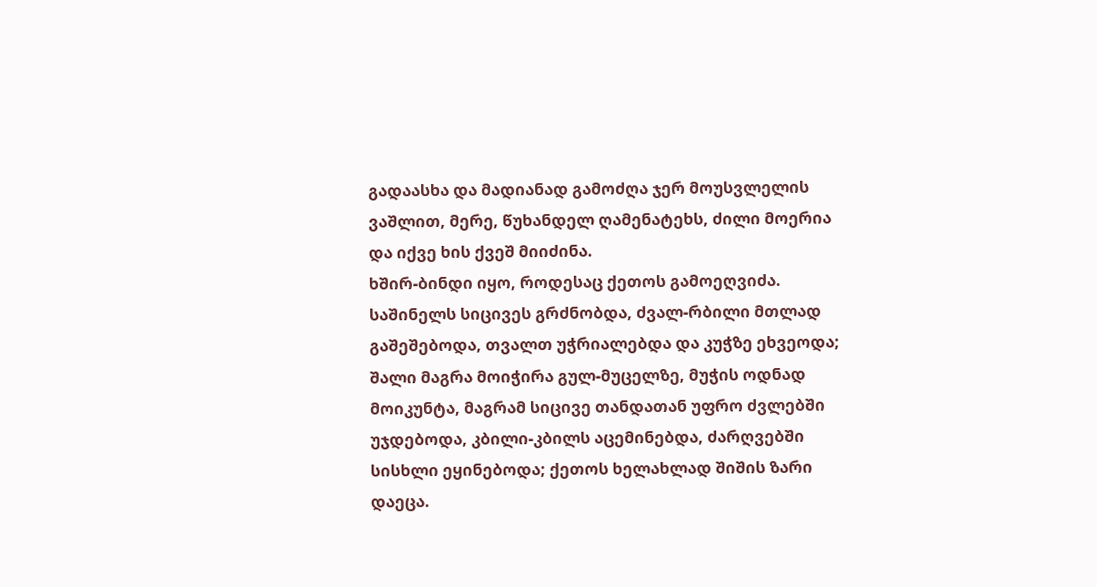გადაასხა და მადიანად გამოძღა ჯერ მოუსვლელის ვაშლით, მერე, წუხანდელ ღამენატეხს, ძილი მოერია და იქვე ხის ქვეშ მიიძინა.
ხშირ-ბინდი იყო, როდესაც ქეთოს გამოეღვიძა. საშინელს სიცივეს გრძნობდა, ძვალ-რბილი მთლად გაშეშებოდა, თვალთ უჭრიალებდა და კუჭზე ეხვეოდა; შალი მაგრა მოიჭირა გულ-მუცელზე, მუჭის ოდნად მოიკუნტა, მაგრამ სიცივე თანდათან უფრო ძვლებში უჯდებოდა, კბილი-კბილს აცემინებდა, ძარღვებში სისხლი ეყინებოდა; ქეთოს ხელახლად შიშის ზარი დაეცა.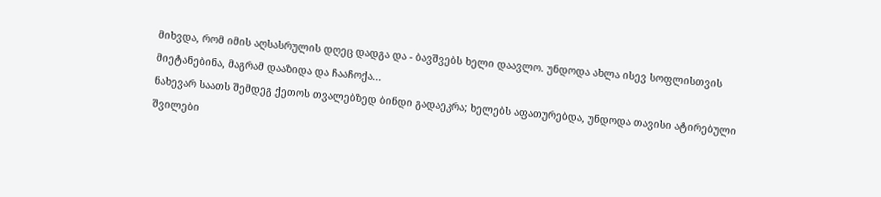მიხვდა, რომ იმის აღსასრულის დღეც დადგა და - ბავშვებს ხელი დაავლო. უნდოდა ახლა ისევ სოფლისთვის მიეტანებინა, მაგრამ დააზიდა და ჩააჩოქა...
ნახევარ საათს შემდეგ ქეთოს თვალებზედ ბინდი გადაეკრა; ხელებს აფათურებდა, უნდოდა თავისი ატირებული შვილები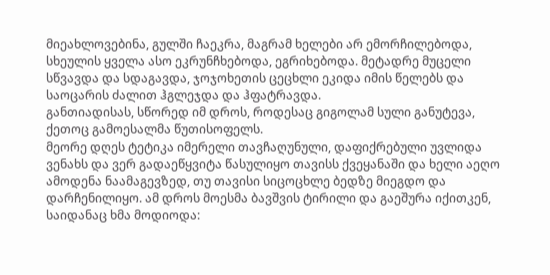მიეახლოვებინა, გულში ჩაეკრა, მაგრამ ხელები არ ემორჩილებოდა, სხეულის ყველა ასო ეკრუნჩხებოდა, ეგრიხებოდა. მეტადრე მუცელი სწვავდა და სდაგავდა, ჯოჯოხეთის ცეცხლი ეკიდა იმის წელებს და საოცარის ძალით ჰგლეჯდა და ჰფატრავდა.
განთიადისას, სწორედ იმ დროს, როდესაც გიგოლამ სული განუტევა, ქეთოც გამოესალმა წუთისოფელს.
მეორე დღეს ტეტიკა იმერელი თავჩაღუნული, დაფიქრებული უვლიდა ვენახს და ვერ გადაეწყვიტა წასულიყო თავისს ქვეყანაში და ხელი აეღო ამოდენა ნაამაგევზედ, თუ თავისი სიცოცხლე ბედზე მიეგდო და დარჩენილიყო. ამ დროს მოესმა ბავშვის ტირილი და გაეშურა იქითკენ, საიდანაც ხმა მოდიოდა: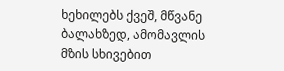ხეხილებს ქვეშ, მწვანე ბალახზედ, ამომავლის მზის სხივებით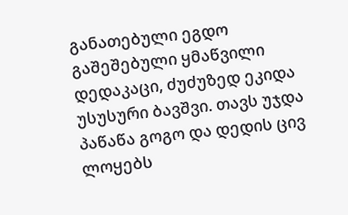განათებული ეგდო გაშეშებული ყმაწვილი დედაკაცი, ძუძუზედ ეკიდა უსუსური ბავშვი. თავს უჯდა პაწაწა გოგო და დედის ცივ ლოყებს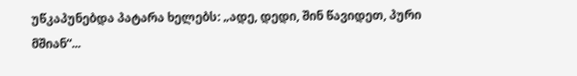უწკაპუნებდა პატარა ხელებს: „ადე, დედი, შინ წავიდეთ, პური მშიან“...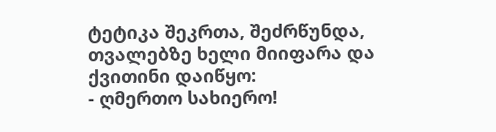ტეტიკა შეკრთა, შეძრწუნდა, თვალებზე ხელი მიიფარა და ქვითინი დაიწყო:
- ღმერთო სახიერო!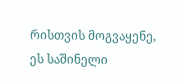რისთვის მოგვაყენე, ეს საშინელი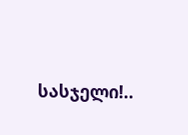სასჯელი!..